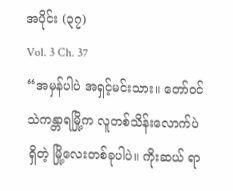အပိုင်း (၃၇)
Vol. 3 Ch. 37
“အမှန်ပါပဲ အရှင့်မင်းသား။ တော်ဝင်သဲကန္တာရမြို့က လူတစ်သိန်းလောက်ပဲရှိတဲ့ မြို့လေးတစ်ခုပါပဲ။ ကိုးဆယ် ရာ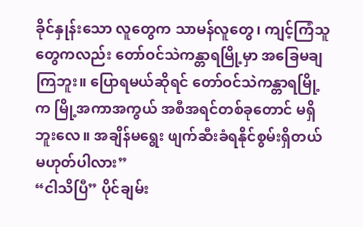ခိုင်နှုန်းသော လူတွေက သာမန်လူတွေ၊ ကျင့်ကြံသူတွေကလည်း တော်ဝင်သဲကန္တာရမြို့မှာ အခြေမချကြဘူး။ ပြောရမယ်ဆိုရင် တော်ဝင်သဲကန္တာရမြို့က မြို့အကာအကွယ် အစီအရင်တစ်ခုတောင် မရှိဘူးလေ။ အချိန်မရွေး ဖျက်ဆီးခံရနိုင်စွမ်းရှိတယ် မဟုတ်ပါလား”
“ငါသိပြီ” ပိုင်ချမ်း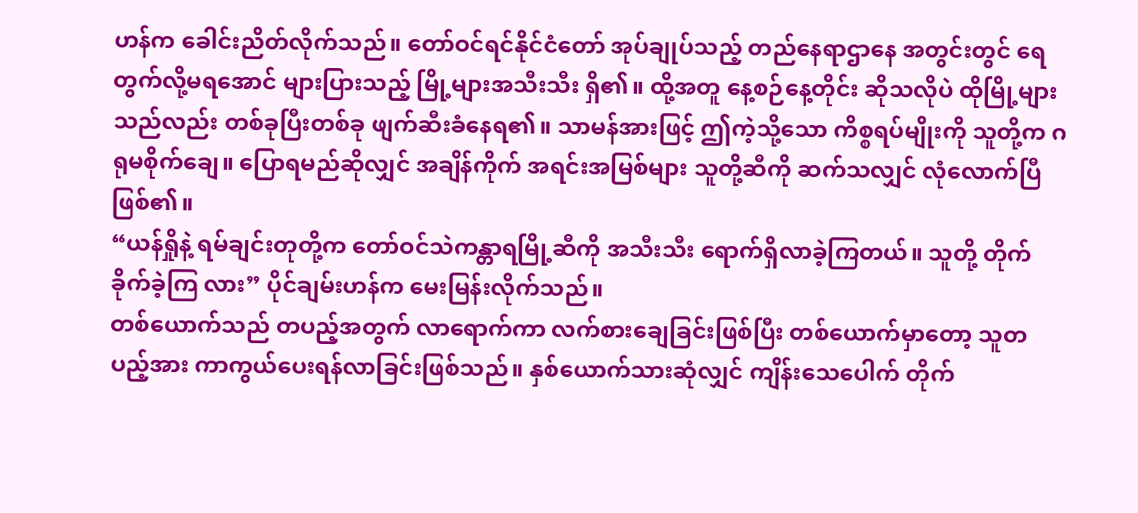ဟန်က ခေါင်းညိတ်လိုက်သည်။ တော်ဝင်ရင်နိုင်ငံတော် အုပ်ချုပ်သည့် တည်နေရာဌာနေ အတွင်းတွင် ရေတွက်လို့မရအောင် များပြားသည့် မြို့များအသီးသီး ရှိ၏။ ထို့အတူ နေ့စဉ်နေ့တိုင်း ဆိုသလိုပဲ ထိုမြို့များသည်လည်း တစ်ခုပြီးတစ်ခု ဖျက်ဆီးခံနေရ၏။ သာမန်အားဖြင့် ဤကဲ့သို့သော ကိစ္စရပ်မျိုးကို သူတို့က ဂရုမစိုက်ချေ။ ပြောရမည်ဆိုလျှင် အချိန်ကိုက် အရင်းအမြစ်များ သူတို့ဆီကို ဆက်သလျှင် လုံလောက်ပြီဖြစ်၏။
“ယန်ရှိုနဲ့ ရမ်ချင်းတုတို့က တော်ဝင်သဲကန္တာရမြို့ဆီကို အသီးသီး ရောက်ရှိလာခဲ့ကြတယ်။ သူတို့ တိုက်ခိုက်ခဲ့ကြ လား” ပိုင်ချမ်းဟန်က မေးမြန်းလိုက်သည်။
တစ်ယောက်သည် တပည့်အတွက် လာရောက်ကာ လက်စားချေခြင်းဖြစ်ပြီး တစ်ယောက်မှာတော့ သူတပည့်အား ကာကွယ်ပေးရန်လာခြင်းဖြစ်သည်။ နှစ်ယောက်သားဆုံလျှင် ကျိန်းသေပေါက် တိုက်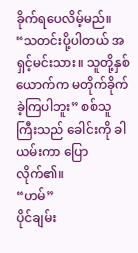ခိုက်ရပေလိမ့်မည်။
“သတင်းပို့ပါတယ် အရှင့်မင်းသား။ သူတို့နှစ်ယောက်က မတိုက်ခိုက်ခဲ့ကြပါဘူး” စစ်သူကြီးသည် ခေါင်းကို ခါယမ်းကာ ပြောလိုက်၏။
“ဟမ်”
ပိုင်ချမ်း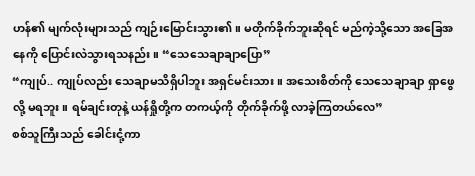ဟန်၏ မျက်လုံးများသည် ကျဉ်းမြောင်းသွား၏။ မတိုက်ခိုက်ဘူးဆိုရင် မည်ကဲ့သို့သော အခြေအနေကို ပြောင်းလဲသွားရသနည်း။ “သေသေချာချာပြော”
“ကျုပ်.. ကျုပ်လည်း သေချာမသိရှိပါဘူး အရှင်မင်းသား။ အသေးစိတ်ကို သေသေချာချာ ရှာဖွေလို့ မရဘူး။ ရမ်ချင်းတုနဲ့ ယန်ရှိုတို့က တကယ့်ကို တိုက်ခိုက်ဖို့ လာခဲ့ကြတယ်လေ”
စစ်သူကြီးသည် ခေါင်းငုံ့ကာ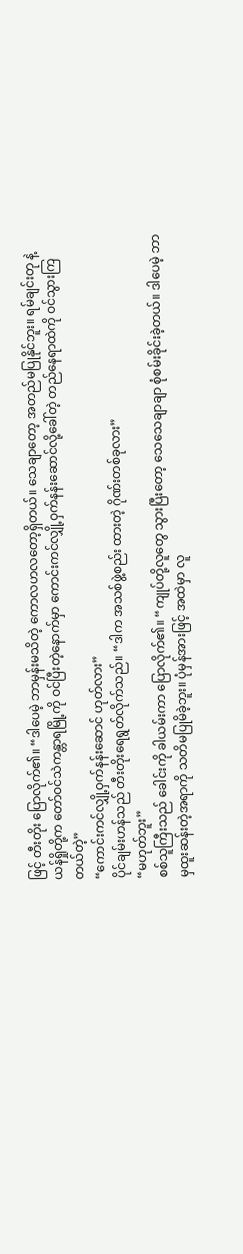ဖြင့် တီးတိုး ပြောလိုက်၏။ “ဒါပေမဲ့ ဘာမှန်းမသိတဲ့ ကောလဟလတော့ရှိတယ်။ သေချာတော့ အတည်မပြုနိုင်ဘူး။ ရမ်ချင်းတု နဲ့ ယန်ရှိုတို့က တော်ဝင်သဲကန္တာရမြို့ကို ဝင်ပြီးတဲ့နောက်မှာ ကောင်းကင်လျှို့ဝှက်နန်းဆောင်လို့ခေါ်တဲ့ တည်နေရာထဲကို ဝင်သွားကြတယ်တဲ့”
“ကောင်းကင်လျှို့ဝှက်နန်းဆောင် ဟုတ်လား”
ပိုင်ချမ်းဟန်သည် တီးတိုးရေရွတ်လိုက်သည်။ “ဒါက အသစ်ဖွဲ့စည်း ထားတဲ့ ဂိုဏ်းတစ်ခုလား”
“မဟုတ်ဘူး”
စစ်သူကြီးသည် ခေါင်းကို ခါယမ်းကာ ပြောလိုက်၏။ “ကျုပ်တို့လူတွေ သွားပြီးတော့ သေသေချာချာ စုံစမ်းခိုင်းခဲ့တယ်။ ဒါပေမဲ့ ဘာမှထူးဆန်းတဲ့အရာကို သတိမပြုမိခဲ့ဘူး။ ပုံမှန်အားဖြင့် အထဲမှာ လူ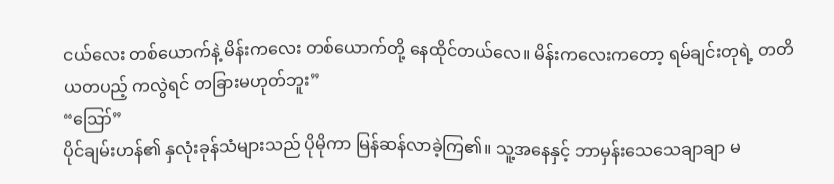ငယ်လေး တစ်ယောက်နဲ့ မိန်းကလေး တစ်ယောက်တို့ နေထိုင်တယ်လေ။ မိန်းကလေးကတော့ ရမ်ချင်းတုရဲ့ တတိယတပည့် ကလွဲရင် တခြားမဟုတ်ဘူး”
“ဪ”
ပိုင်ချမ်းဟန်၏ နှလုံးခုန်သံများသည် ပိုမိုကာ မြန်ဆန်လာခဲ့ကြ၏။ သူ့အနေနှင့် ဘာမှန်းသေသေချာချာ မ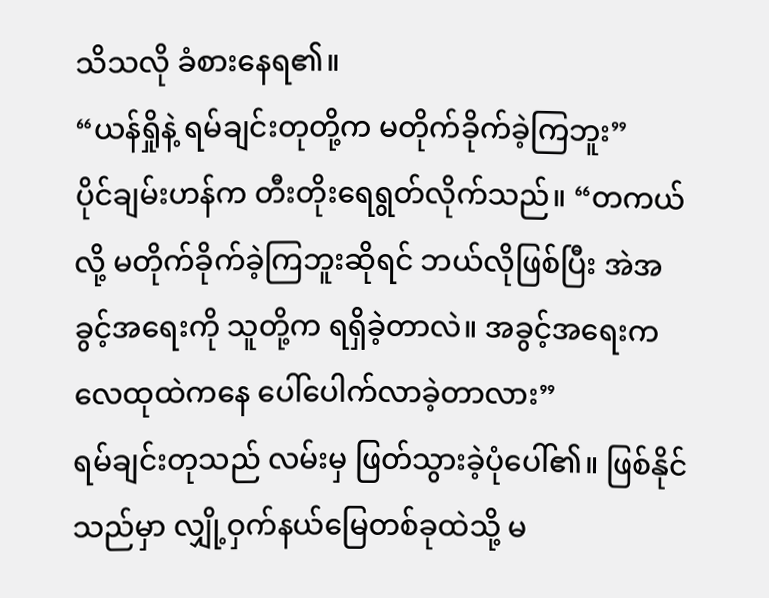သိသလို ခံစားနေရ၏။
“ယန်ရှိုနဲ့ ရမ်ချင်းတုတို့က မတိုက်ခိုက်ခဲ့ကြဘူး”
ပိုင်ချမ်းဟန်က တီးတိုးရေရွတ်လိုက်သည်။ “တကယ်လို့ မတိုက်ခိုက်ခဲ့ကြဘူးဆိုရင် ဘယ်လိုဖြစ်ပြီး အဲအခွင့်အရေးကို သူတို့က ရရှိခဲ့တာလဲ။ အခွင့်အရေးက လေထုထဲကနေ ပေါ်ပေါက်လာခဲ့တာလား”
ရမ်ချင်းတုသည် လမ်းမှ ဖြတ်သွားခဲ့ပုံပေါ်၏။ ဖြစ်နိုင်သည်မှာ လျှို့ဝှက်နယ်မြေတစ်ခုထဲသို့ မ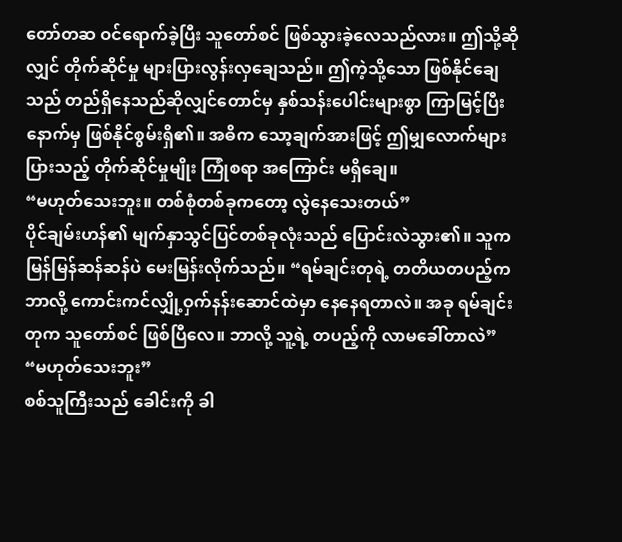တော်တဆ ဝင်ရောက်ခဲ့ပြီး သူတော်စင် ဖြစ်သွားခဲ့လေသည်လား။ ဤသို့ဆိုလျှင် တိုက်ဆိုင်မှု များပြားလွန်းလှချေသည်။ ဤကဲ့သို့သော ဖြစ်နိုင်ချေသည် တည်ရှိနေသည်ဆိုလျှင်တောင်မှ နှစ်သန်းပေါင်းများစွာ ကြာမြင့်ပြီးနောက်မှ ဖြစ်နိုင်စွမ်းရှိ၏။ အဓိက သော့ချက်အားဖြင့် ဤမျှလောက်များပြားသည့် တိုက်ဆိုင်မှုမျိုး ကြုံစရာ အကြောင်း မရှိချေ။
“မဟုတ်သေးဘူး။ တစ်စုံတစ်ခုကတော့ လွဲနေသေးတယ်”
ပိုင်ချမ်းဟန်၏ မျက်နှာသွင်ပြင်တစ်ခုလုံးသည် ပြောင်းလဲသွား၏။ သူက မြန်မြန်ဆန်ဆန်ပဲ မေးမြန်းလိုက်သည်။ “ရမ်ချင်းတုရဲ့ တတိယတပည့်က ဘာလို့ ကောင်းကင်လျှို့ဝှက်နန်းဆောင်ထဲမှာ နေနေရတာလဲ။ အခု ရမ်ချင်းတုက သူတော်စင် ဖြစ်ပြီလေ။ ဘာလို့ သူ့ရဲ့ တပည့်ကို လာမခေါ်တာလဲ”
“မဟုတ်သေးဘူး”
စစ်သူကြီးသည် ခေါင်းကို ခါ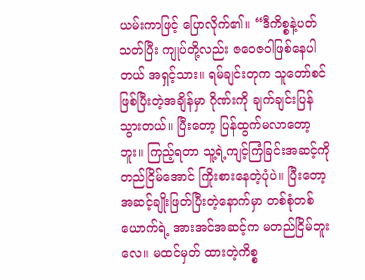ယမ်းကာဖြင့် ပြောလိုက်၏။ “ဒီကိစ္စနဲ့ပတ်သတ်ပြီး ကျုပ်တို့လည်း ဇဝေဇဝါဖြစ်နေပါတယ် အရှင့်သား။ ရမ်ချင်းတုက သူတော်စင်ဖြစ်ပြီးတဲ့အချိန်မှာ ဂိုဏ်းကို ချက်ချင်းပြန်သွားတယ်။ ပြီးတော့ ပြန်ထွက်မလာတော့ဘူး။ ကြည့်ရတာ သူ့ရဲ့ကျင့်ကြံခြင်းအဆင့်ကို တည်ငြိမ်အောင် ကြိုးစားနေတဲ့ပုံပဲ။ ပြီးတော့ အဆင့်ချိုးဖြတ်ပြီးတဲ့နောက်မှာ တစ်စုံတစ်ယောက်ရဲ့ အားအင်အဆင့်က မတည်ငြိမ်ဘူးလေ။ မထင်မှတ် ထားတဲ့ကိစ္စ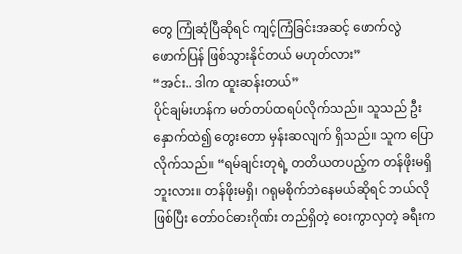တွေ ကြုံဆုံပြီဆိုရင် ကျင့်ကြံခြင်းအဆင့် ဖောက်လွဲဖောက်ပြန် ဖြစ်သွားနိုင်တယ် မဟုတ်လား”
“အင်း.. ဒါက ထူးဆန်းတယ်”
ပိုင်ချမ်းဟန်က မတ်တပ်ထရပ်လိုက်သည်။ သူသည် ဦးနှောက်ထဲ၍ တွေးတော မှန်းဆလျက် ရှိသည်။ သူက ပြောလိုက်သည်။ “ရမ်ချင်းတုရဲ့ တတိယတပည့်က တန်ဖိုးမရှိဘူးလား။ တန်ဖိုးမရှိ၊ ဂရုမစိုက်ဘဲနေမယ်ဆိုရင် ဘယ်လိုဖြစ်ပြီး တော်ဝင်ဓားဂိုဏ်း တည်ရှိတဲ့ ဝေးကွာလှတဲ့ ခရီးက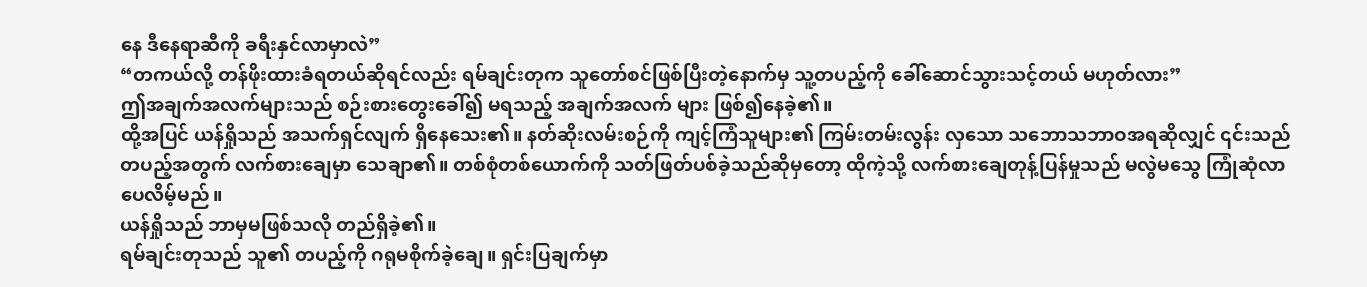နေ ဒီနေရာဆီကို ခရီးနှင်လာမှာလဲ”
“တကယ်လို့ တန်ဖိုးထားခံရတယ်ဆိုရင်လည်း ရမ်ချင်းတုက သူတော်စင်ဖြစ်ပြီးတဲ့နောက်မှ သူ့တပည့်ကို ခေါ်ဆောင်သွားသင့်တယ် မဟုတ်လား”
ဤအချက်အလက်များသည် စဉ်းစားတွေးခေါ်၍ မရသည့် အချက်အလက် များ ဖြစ်၍နေခဲ့၏။
ထို့အပြင် ယန်ရှိုသည် အသက်ရှင်လျက် ရှိနေသေး၏။ နတ်ဆိုးလမ်းစဉ်ကို ကျင့်ကြံသူများ၏ ကြမ်းတမ်းလွန်း လှသော သဘောသဘာဝအရဆိုလျှင် ၎င်းသည် တပည့်အတွက် လက်စားချေမှာ သေချာ၏။ တစ်စုံတစ်ယောက်ကို သတ်ဖြတ်ပစ်ခဲ့သည်ဆိုမှတော့ ထိုကဲ့သို့ လက်စားချေတုန့်ပြန်မှုသည် မလွဲမသွေ ကြုံဆုံလာပေလိမ့်မည်။
ယန်ရှိုသည် ဘာမှမဖြစ်သလို တည်ရှိခဲ့၏။
ရမ်ချင်းတုသည် သူ၏ တပည့်ကို ဂရုမစိုက်ခဲ့ချေ။ ရှင်းပြချက်မှာ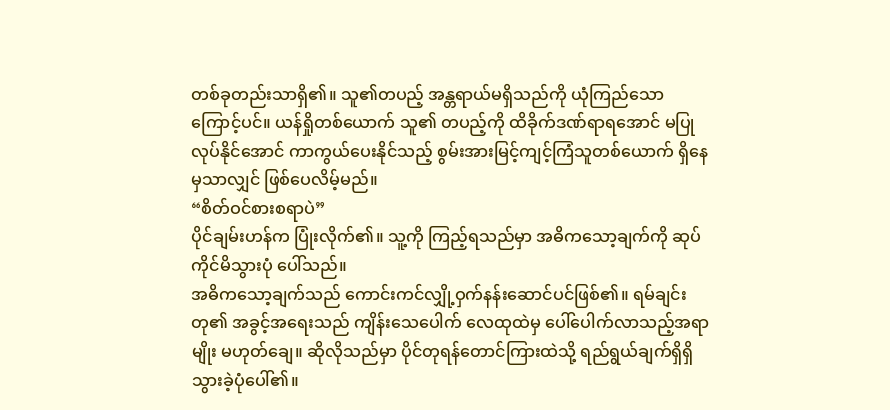တစ်ခုတည်းသာရှိ၏။ သူ၏တပည့် အန္တရာယ်မရှိသည်ကို ယုံကြည်သောကြောင့်ပင်။ ယန်ရှိုတစ်ယောက် သူ၏ တပည့်ကို ထိခိုက်ဒဏ်ရာရအောင် မပြုလုပ်နိုင်အောင် ကာကွယ်ပေးနိုင်သည့် စွမ်းအားမြင့်ကျင့်ကြံသူတစ်ယောက် ရှိနေမှသာလျှင် ဖြစ်ပေလိမ့်မည်။
“စိတ်ဝင်စားစရာပဲ”
ပိုင်ချမ်းဟန်က ပြုံးလိုက်၏။ သူ့ကို ကြည့်ရသည်မှာ အဓိကသော့ချက်ကို ဆုပ်ကိုင်မိသွားပုံ ပေါ်သည်။
အဓိကသော့ချက်သည် ကောင်းကင်လျှို့ဝှက်နန်းဆောင်ပင်ဖြစ်၏။ ရမ်ချင်းတု၏ အခွင့်အရေးသည် ကျိန်းသေပေါက် လေထုထဲမှ ပေါ်ပေါက်လာသည့်အရာမျိုး မဟုတ်ချေ။ ဆိုလိုသည်မှာ ပိုင်တုရန်တောင်ကြားထဲသို့ ရည်ရွယ်ချက်ရှိရှိ သွားခဲ့ပုံပေါ်၏။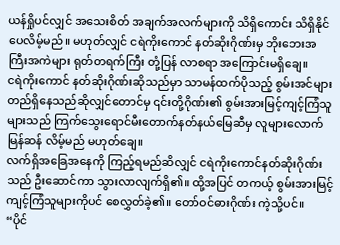ယန်ရှိုပင်လျှင် အသေးစိတ် အချက်အလက်များကို သိရှိကောင်း သိရှိနိုင်ပေလိမ့်မည်။ မဟုတ်လျှင် ငရဲကိုးကောင် နတ်ဆိုးဂိုဏ်းမှ ဘိုးဘေးအကြီးအကဲများ ရုတ်တရက်ကြီး တုံ့ပြန် လာစရာ အကြောင်းမရှိချေ။
ငရဲကိုးကောင် နတ်ဆိုးဂိုဏ်းဆိုသည်မှာ သာမန်ထက်ပိုသည့် စွမ်းအင်များ တည်ရှိနေသည်ဆိုလျှင်တောင်မှ ၎င်းတို့ဂိုဏ်း၏ စွမ်းအားမြင့်ကျင့်ကြံသူများသည် ကြက်သွေးရောင်မီးတောက်နတ်နယ်မြေဆီမှ လူများလောက် မြန်ဆန် လိမ့်မည် မဟုတ်ချေ။
လက်ရှိအခြေအနေကို ကြည့်ရမည်ဆိလျှင် ငရဲကိုးကောင်နတ်ဆိုးဂိုဏ်းသည် ဦးဆောင်ကာ သွားလာလျက်ရှိ၏။ ထို့အပြင် တကယ့် စွမ်းအားမြင့် ကျင့်ကြံသူများကိုပင် စေလွှတ်ခဲ့၏။ တော်ဝင်ဓားဂိုဏ်း ကဲ့သို့ပင်။
“ပိုင်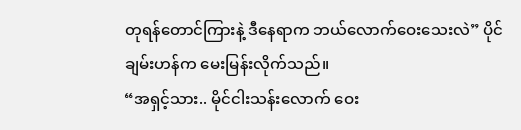တုရန်တောင်ကြားနဲ့ ဒီနေရာက ဘယ်လောက်ဝေးသေးလဲ” ပိုင်ချမ်းဟန်က မေးမြန်းလိုက်သည်။
“အရှင့်သား.. မိုင်ငါးသန်းလောက် ဝေး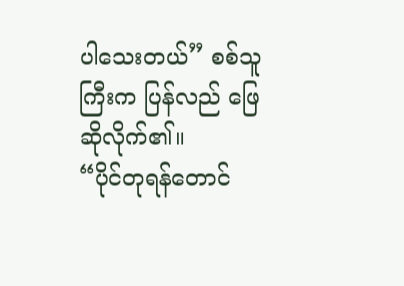ပါသေးတယ်” စစ်သူကြီးက ပြန်လည် ဖြေဆိုလိုက်၏။
“ပိုင်တုရန်တောင်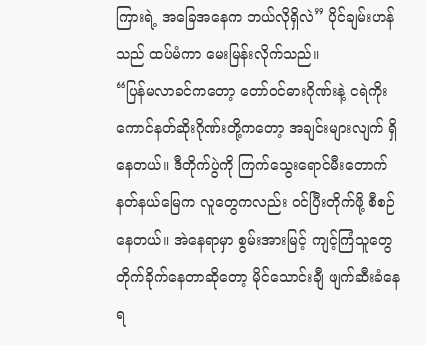ကြားရဲ့ အခြေအနေက ဘယ်လိုရှိလဲ” ပိုင်ချမ်းဟန်သည် ထပ်မံကာ မေးမြန်းလိုက်သည်။
“ပြန်မလာခင်ကတော့ တော်ဝင်ဓားဂိုဏ်းနဲ့ ငရဲကိုးကောင်နတ်ဆိုးဂိုဏ်းတို့ကတော့ အချင်းများလျက် ရှိနေတယ်။ ဒီတိုက်ပွဲကို ကြက်သွေးရောင်မီးတောက် နတ်နယ်မြေက လူတွေကလည်း ဝင်ပြီးတိုက်ဖို့ စီစဉ်နေတယ်။ အဲနေရာမှာ စွမ်းအားမြင့် ကျင့်ကြံသူတွေ တိုက်ခိုက်နေတာဆိုတော့ မိုင်သောင်းချီ ဖျက်ဆီးခံနေရ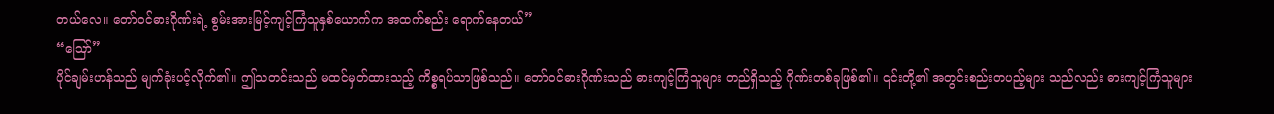တယ်လေ။ တော်ဝင်ဓားဂိုဏ်းရဲ့ စွမ်းအားမြင့်ကျင့်ကြံသူနှစ်ယောက်က အထက်စည်း ရောက်နေတယ်”
“ဪ”
ပိုင်ချမ်းဟန်သည် မျက်ခုံးပင့်လိုက်၏။ ဤသတင်းသည် မထင်မှတ်ထားသည့် ကိစ္စရပ်သာဖြစ်သည်။ တော်ဝင်ဓားဂိုဏ်းသည် ဓားကျင့်ကြံသူများ တည်ရှိသည့် ဂိုဏ်းတစ်ခုဖြစ်၏။ ၎င်းတို့၏ အတွင်းစည်းတပည့်များ သည်လည်း ဓားကျင့်ကြံသူများ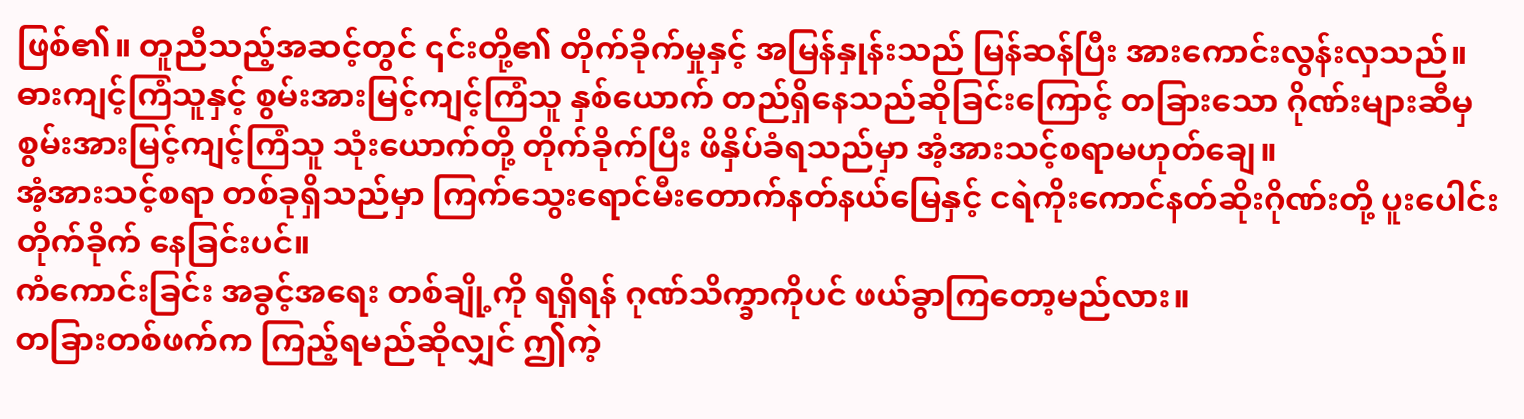ဖြစ်၏။ တူညီသည့်အဆင့်တွင် ၎င်းတို့၏ တိုက်ခိုက်မှုနှင့် အမြန်နှုန်းသည် မြန်ဆန်ပြီး အားကောင်းလွန်းလှသည်။
ဓားကျင့်ကြံသူနှင့် စွမ်းအားမြင့်ကျင့်ကြံသူ နှစ်ယောက် တည်ရှိနေသည်ဆိုခြင်းကြောင့် တခြားသော ဂိုဏ်းများဆီမှ စွမ်းအားမြင့်ကျင့်ကြံသူ သုံးယောက်တို့ တိုက်ခိုက်ပြီး ဖိနှိပ်ခံရသည်မှာ အံ့အားသင့်စရာမဟုတ်ချေ။
အံ့အားသင့်စရာ တစ်ခုရှိသည်မှာ ကြက်သွေးရောင်မီးတောက်နတ်နယ်မြေနှင့် ငရဲကိုးကောင်နတ်ဆိုးဂိုဏ်းတို့ ပူးပေါင်းတိုက်ခိုက် နေခြင်းပင်။
ကံကောင်းခြင်း အခွင့်အရေး တစ်ချို့ကို ရရှိရန် ဂုဏ်သိက္ခာကိုပင် ဖယ်ခွာကြတော့မည်လား။
တခြားတစ်ဖက်က ကြည့်ရမည်ဆိုလျှင် ဤကဲ့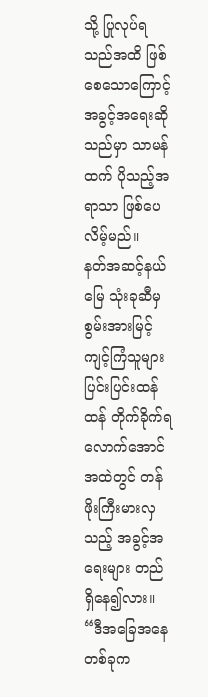သို့ ပြုလုပ်ရသည်အထိ ဖြစ်စေသောကြောင့် အခွင့်အရေးဆိုသည်မှာ သာမန်ထက် ပိုသည့်အရာသာ ဖြစ်ပေလိမ့်မည်။
နတ်အဆင့်နယ်မြေ သုံးခုဆီမှ စွမ်းအားမြင့် ကျင့်ကြံသူများ ပြင်းပြင်းထန်ထန် တိုက်ခိုက်ရလောက်အောင် အထဲတွင် တန်ဖိုးကြီးမားလှသည့် အခွင့်အရေးများ တည်ရှိနေ၍လား။
“ဒီအခြေအနေ တစ်ခုက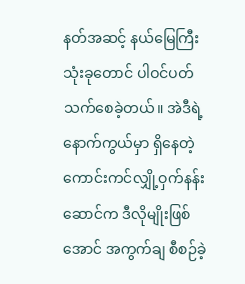နတ်အဆင့် နယ်မြေကြီး သုံးခုတောင် ပါဝင်ပတ်သက်စေခဲ့တယ်။ အဲဒီရဲ့ နောက်ကွယ်မှာ ရှိနေတဲ့ ကောင်းကင်လျှို့ဝှက်နန်းဆောင်က ဒီလိုမျိုးဖြစ်အောင် အကွက်ချ စီစဉ်ခဲ့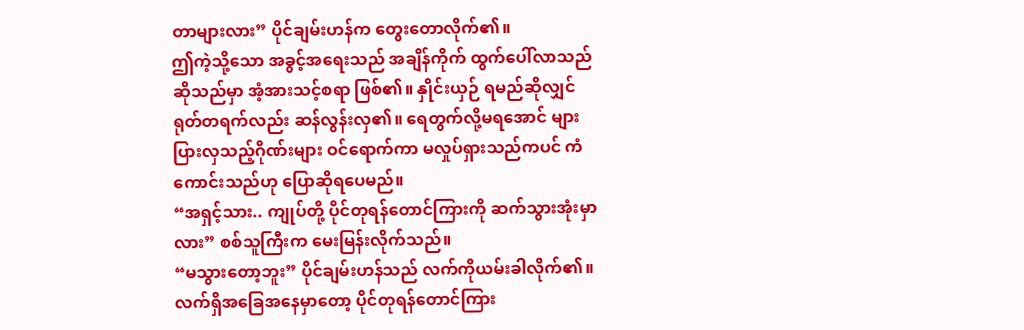တာများလား” ပိုင်ချမ်းဟန်က တွေးတောလိုက်၏။
ဤကဲ့သို့သော အခွင့်အရေးသည် အချိန်ကိုက် ထွက်ပေါ်လာသည်ဆိုသည်မှာ အံ့အားသင့်စရာ ဖြစ်၏။ နှိုင်းယှဉ် ရမည်ဆိုလျှင် ရုတ်တရက်လည်း ဆန်လွန်းလှ၏။ ရေတွက်လို့မရအောင် များပြားလှသည့်ဂိုဏ်းများ ဝင်ရောက်ကာ မလှုပ်ရှားသည်ကပင် ကံကောင်းသည်ဟု ပြောဆိုရပေမည်။
“အရှင့်သား.. ကျုပ်တို့ ပိုင်တုရန်တောင်ကြားကို ဆက်သွားအုံးမှာလား” စစ်သူကြီးက မေးမြန်းလိုက်သည်။
“မသွားတော့ဘူး” ပိုင်ချမ်းဟန်သည် လက်ကိုယမ်းခါလိုက်၏။
လက်ရှိအခြေအနေမှာတော့ ပိုင်တုရန်တောင်ကြား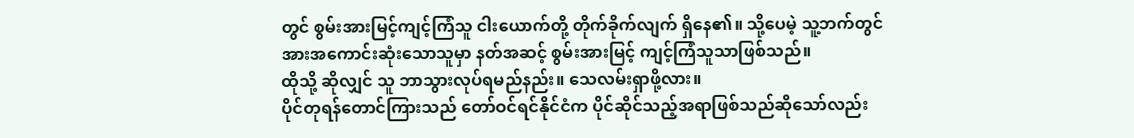တွင် စွမ်းအားမြင့်ကျင့်ကြံသူ ငါးယောက်တို့ တိုက်ခိုက်လျက် ရှိနေ၏။ သို့ပေမဲ့ သူ့ဘက်တွင် အားအကောင်းဆုံးသောသူမှာ နတ်အဆင့် စွမ်းအားမြင့် ကျင့်ကြံသူသာဖြစ်သည်။
ထိုသို့ ဆိုလျှင် သူ ဘာသွားလုပ်ရမည်နည်း။ သေလမ်းရှာဖို့လား။
ပိုင်တုရန်တောင်ကြားသည် တော်ဝင်ရင်နိုင်ငံက ပိုင်ဆိုင်သည့်အရာဖြစ်သည်ဆိုသော်လည်း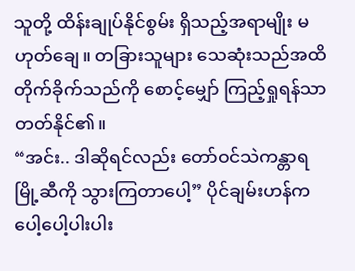သူတို့ ထိန်းချုပ်နိုင်စွမ်း ရှိသည့်အရာမျိုး မဟုတ်ချေ။ တခြားသူများ သေဆုံးသည်အထိ တိုက်ခိုက်သည်ကို စောင့်မျှော် ကြည့်ရှုရန်သာ တတ်နိုင်၏။
“အင်း.. ဒါဆိုရင်လည်း တော်ဝင်သဲကန္တာရမြို့ဆီကို သွားကြတာပေါ့” ပိုင်ချမ်းဟန်က ပေါ့ပေါ့ပါးပါး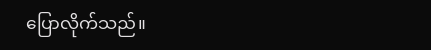ပြောလိုက်သည်။